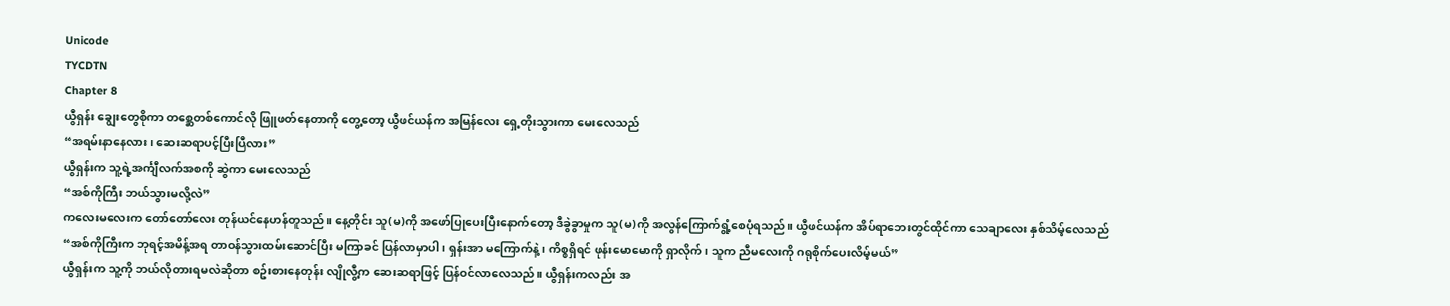Unicode
TYCDTN
Chapter 8
ယွီရှန်း ချွေးတွေစိုကာ တစ္ဆေတစ်ကောင်လို ဖြူဖတ်နေတာကို တွေ့တော့ ယွီဖင်ယန်က အမြန်လေး ရှေ့တိုးသွားကာ မေးလေသည်
“အရမ်းနာနေလား၊ ဆေးဆရာပင့်ပြီးပြီလား”
ယွီရှန်းက သူ့ရဲ့အင်္ကျီလက်အစကို ဆွဲကာ မေးလေသည်
“အစ်ကိုကြီး ဘယ်သွားမလို့လဲ”
ကလေးမလေးက တော်တော်လေး တုန်ယင်နေဟန်တူသည်။ နေ့တိုင်း သူ(မ)ကို အဖော်ပြုပေးပြီးနောက်တော့ ဒီခွဲခွာမှုက သူ(မ)ကို အလွန်ကြောက်ရွံ့စေပုံရသည်။ ယွီဖင်ယန်က အိပ်ရာဘေးတွင်ထိုင်ကာ သေချာလေး နှစ်သိမ့်လေသည်
“အစ်ကိုကြီးက ဘုရင့်အမိန့်အရ တာဝန်သွားထမ်းဆောင်ပြီး မကြာခင် ပြန်လာမှာပါ၊ ရှန်းအာ မကြောက်နဲ့၊ ကိစ္စရှိရင် ဖုန်းမောမောကို ရှာလိုက်၊ သူက ညီမလေးကို ဂရုစိုက်ပေးလိမ့်မယ်”
ယွီရှန်းက သူ့ကို ဘယ်လိုတားရမလဲဆိုတာ စဥ်းစားနေတုန်း လျိုလွီ့က ဆေးဆရာဖြင့် ပြန်ဝင်လာလေသည်။ ယွီရှန်းကလည်း အ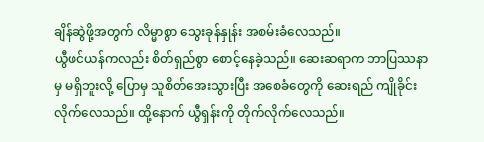ချိန်ဆွဲဖို့အတွက် လိမ္မာစွာ သွေးခုန်နှုန်း အစမ်းခံလေသည်။
ယွီဖင်ယန်ကလည်း စိတ်ရှည်စွာ စောင့်နေခဲ့သည်။ ဆေးဆရာက ဘာပြဿနာမှ မရှိဘူးလို့ ပြောမှ သူစိတ်အေးသွားပြီး အစေခံတွေကို ဆေးရည် ကျိုခိုင်းလိုက်လေသည်။ ထို့နောက် ယွီရှန်းကို တိုက်လိုက်လေသည်။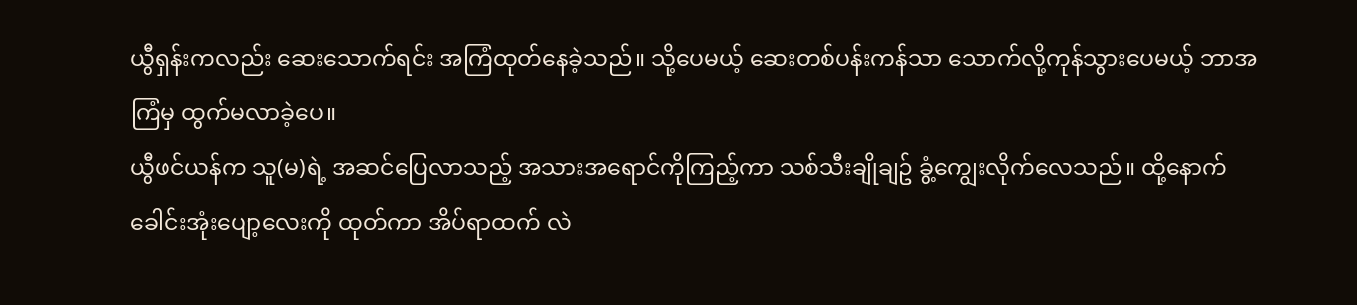ယွီရှန်းကလည်း ဆေးသောက်ရင်း အကြံထုတ်နေခဲ့သည်။ သို့ပေမယ့် ဆေးတစ်ပန်းကန်သာ သောက်လို့ကုန်သွားပေမယ့် ဘာအကြံမှ ထွက်မလာခဲ့ပေ။
ယွီဖင်ယန်က သူ(မ)ရဲ့ အဆင်ပြေလာသည့် အသားအရောင်ကိုကြည့်ကာ သစ်သီးချိုချဥ် ခွံ့ကျွေးလိုက်လေသည်။ ထို့နောက် ခေါင်းအုံးပျော့လေးကို ထုတ်ကာ အိပ်ရာထက် လဲ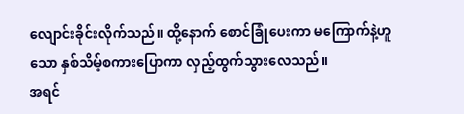လျောင်းခိုင်းလိုက်သည်။ ထို့နောက် စောင်ခြုံပေးကာ မကြောက်နဲ့ဟူသော နှစ်သိမ့်စကားပြောကာ လှည့်ထွက်သွားလေသည်။
အရင်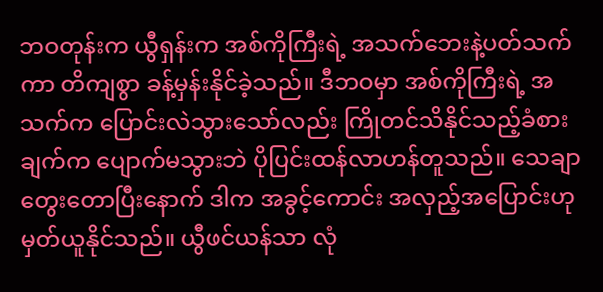ဘဝတုန်းက ယွီရှန်းက အစ်ကိုကြီးရဲ့ အသက်ဘေးနဲ့ပတ်သက်ကာ တိကျစွာ ခန့်မှန်းနိုင်ခဲ့သည်။ ဒီဘဝမှာ အစ်ကိုကြီးရဲ့ အသက်က ပြောင်းလဲသွားသော်လည်း ကြိုတင်သိနိုင်သည့်ခံစားချက်က ပျောက်မသွားဘဲ ပိုပြင်းထန်လာဟန်တူသည်။ သေချာတွေးတောပြီးနောက် ဒါက အခွင့်ကောင်း အလှည့်အပြောင်းဟု မှတ်ယူနိုင်သည်။ ယွီဖင်ယန်သာ လုံ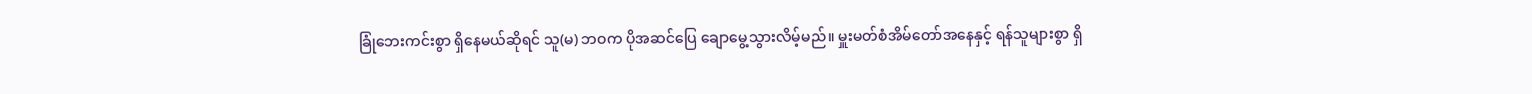ခြုံဘေးကင်းစွာ ရှိနေမယ်ဆိုရင် သူ(မ) ဘဝက ပိုအဆင်ပြေ ချောမွေ့သွားလိမ့်မည်။ မှူးမတ်စံအိမ်တော်အနေနှင့် ရန်သူများစွာ ရှိ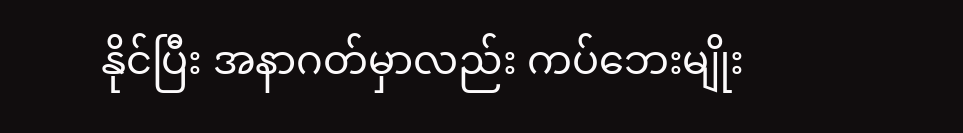နိုင်ပြီး အနာဂတ်မှာလည်း ကပ်ဘေးမျိုး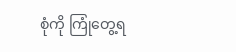စုံကို ကြုံတွေ့ရ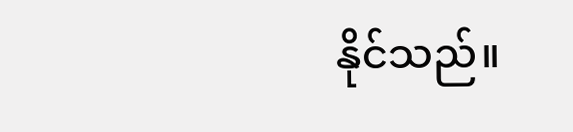နိုင်သည်။